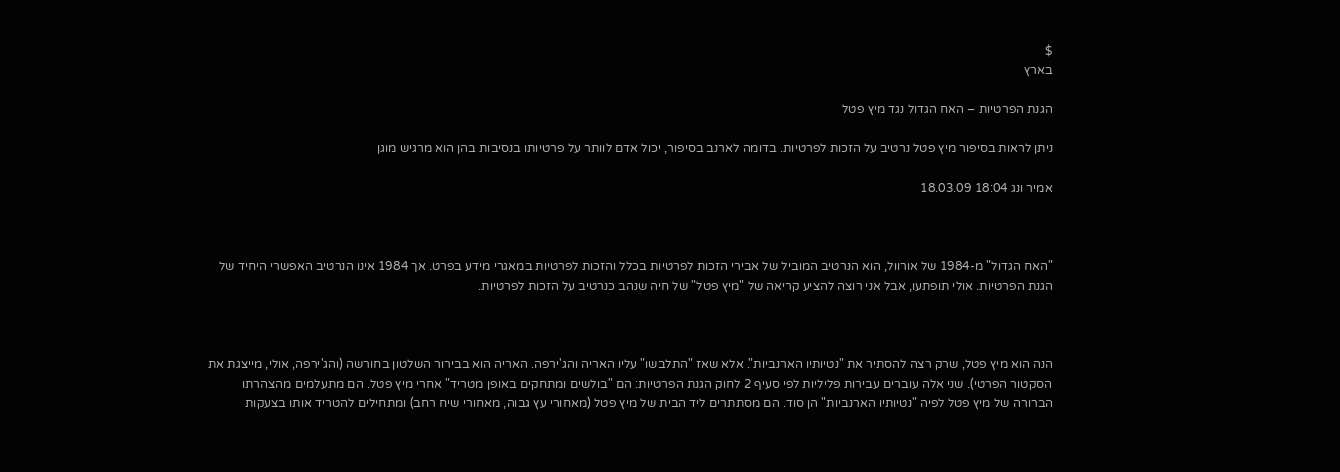$
בארץ

הגנת הפרטיות – האח הגדול נגד מיץ פטל

ניתן לראות בסיפור מיץ פטל נרטיב על הזכות לפרטיות. בדומה לארנב בסיפור, יכול אדם לוותר על פרטיותו בנסיבות בהן הוא מרגיש מוגן

אמיר ונג 18:04 18.03.09



"האח הגדול" מ-1984 של אורוול, הוא הנרטיב המוביל של אבירי הזכות לפרטיות בכלל והזכות לפרטיות במאגרי מידע בפרט. אך 1984 אינו הנרטיב האפשרי היחיד של הגנת הפרטיות. אולי תופתעו, אבל אני רוצה להציע קריאה של "מיץ פטל" של חיה שנהב כנרטיב על הזכות לפרטיות.



הנה הוא מיץ פטל, שרק רצה להסתיר את "נטיותיו הארנביות". אלא שאז "התלבשו" עליו האריה והג'ירפה. האריה הוא בבירור השלטון בחורשה (והג'ירפה, אולי, מייצגת את הסקטור הפרטי). שני אלה עוברים עבירות פליליות לפי סעיף 2 לחוק הגנת הפרטיות: הם "בולשים ומתחקים באופן מטריד" אחרי מיץ פטל. הם מתעלמים מהצהרתו הברורה של מיץ פטל לפיה "נטיותיו הארנביות" הן סוד. הם מסתתרים ליד הבית של מיץ פטל (מאחורי עץ גבוה, מאחורי שיח רחב) ומתחילים להטריד אותו בצעקות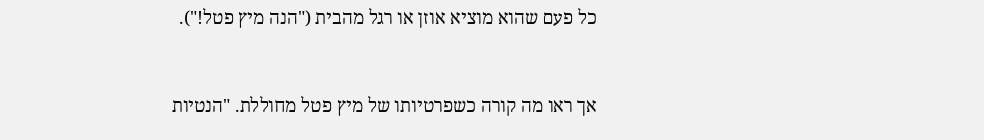כל פעם שהוא מוציא אוזן או רגל מהבית ("הנה מיץ פטל!").



אך ראו מה קורה כשפרטיותו של מיץ פטל מחוללת. "הנטיות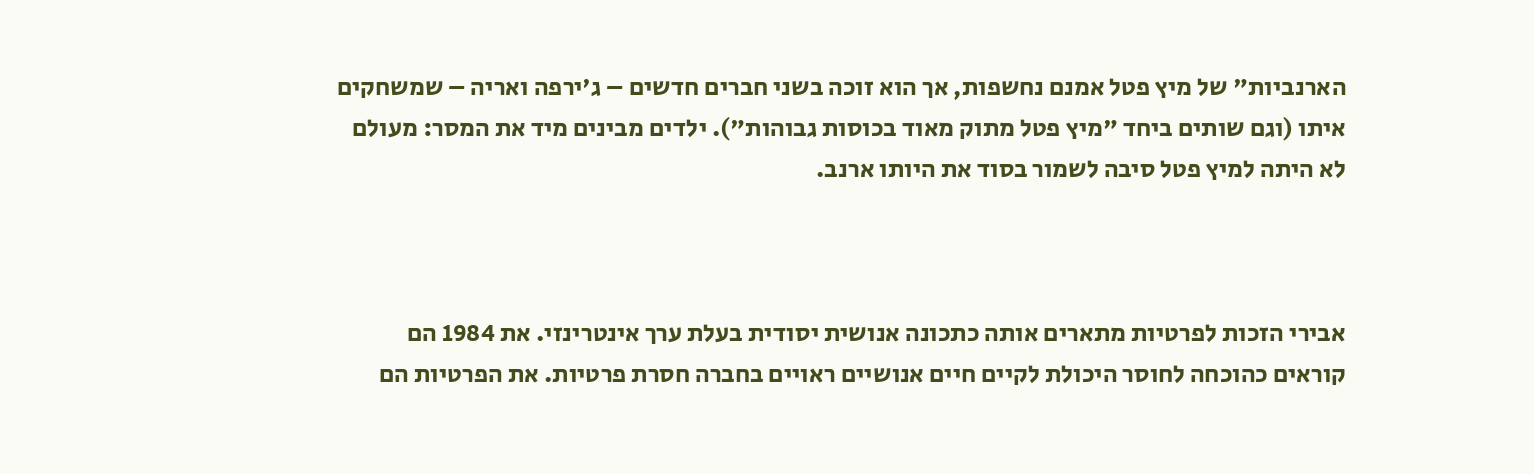הארנביות" של מיץ פטל אמנם נחשפות, אך הוא זוכה בשני חברים חדשים – ג'ירפה ואריה – שמשחקים איתו (וגם שותים ביחד "מיץ פטל מתוק מאוד בכוסות גבוהות"). ילדים מבינים מיד את המסר: מעולם לא היתה למיץ פטל סיבה לשמור בסוד את היותו ארנב.



אבירי הזכות לפרטיות מתארים אותה כתכונה אנושית יסודית בעלת ערך אינטרינזי. את 1984 הם קוראים כהוכחה לחוסר היכולת לקיים חיים אנושיים ראויים בחברה חסרת פרטיות. את הפרטיות הם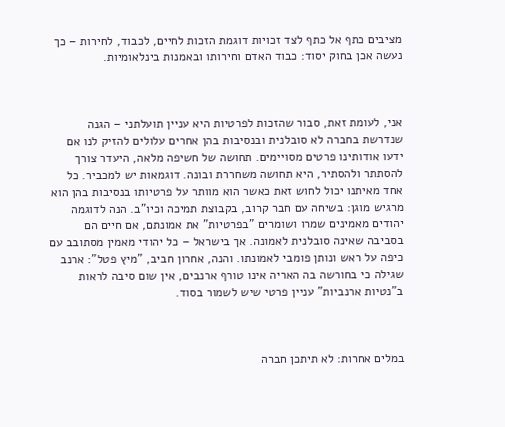מציבים כתף אל כתף לצד זכויות דוגמת הזכות לחיים, לכבוד, לחירות – כך נעשה אכן בחוק יסוד: כבוד האדם וחירותו ובאמנות בינלאומיות.



אני, לעומת זאת, סבור שהזכות לפרטיות היא עניין תועלתני – הגנה שנדרשת בחברה לא סובלנית ובנסיבות בהן אחרים עלולים להזיק לנו אם ידעו אודותינו פרטים מסויימים. תחושה של חשיפה מלאה, היעדר צורך להסתתר ולהסתיר, היא תחושה משחררת ובונה. דוגמאות יש למכביר. כל אחד מאיתנו יכול לחוש זאת כאשר הוא מוותר על פרטיותו בנסיבות בהן הוא מרגיש מוגן: בשיחה עם חבר קרוב, בקבוצת תמיכה וכיו"ב. הנה לדוגמה יהודים מאמינים שמרו ושומרים "בפרטיות" את אמונתם, אם חיים הם בסביבה שאינה סובלנית לאמונה. אך בישראל – כל יהודי מאמין מסתובב עם כיפה על ראש ונותן פומבי לאמונתו. והנה, אחרון חביב, "מיץ פטל": ארנב שגילה כי בחורשה בה האריה אינו טורף ארנבים, אין שום סיבה לראות ב"נטיות ארנביות" עניין פרטי שיש לשמור בסוד.



במלים אחרות: לא תיתכן חברה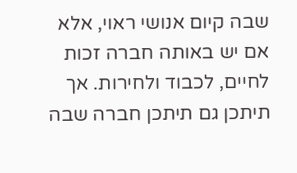שבה קיום אנושי ראוי, אלא אם יש באותה חברה זכות לחיים, לכבוד ולחירות. אך תיתכן גם תיתכן חברה שבה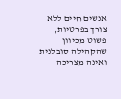אנשים חיים ללא צורך בפרטיות, פשוט מכיוון שהקהילה סובלנית ואינה מצריכה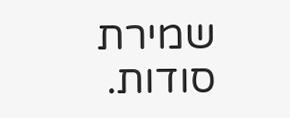שמירת סודות.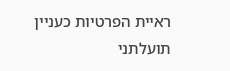ראיית הפרטיות כעניין תועלתני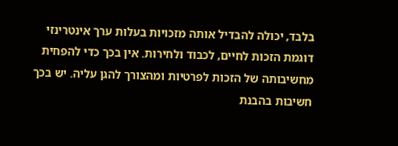בלבד, יכולה להבדיל אותה מזכויות בעלות ערך אינטרינזי דוגמת הזכות לחיים, לכבוד ולחירות. אין בכך כדי להפחית מחשיבותה של הזכות לפרטיות ומהצורך להגן עליה. יש בכך חשיבות בהבנת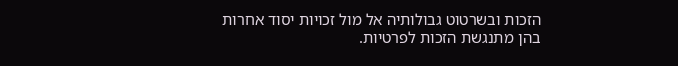הזכות ובשרטוט גבולותיה אל מול זכויות יסוד אחרות בהן מתנגשת הזכות לפרטיות.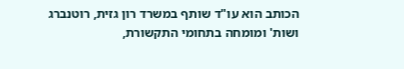הכותב הוא עו"ד שותף במשרד רון גזית, רוטנברג ושות' ומומחה בתחומי התקשורת,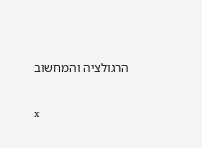הרגולציה והמחשוב

x